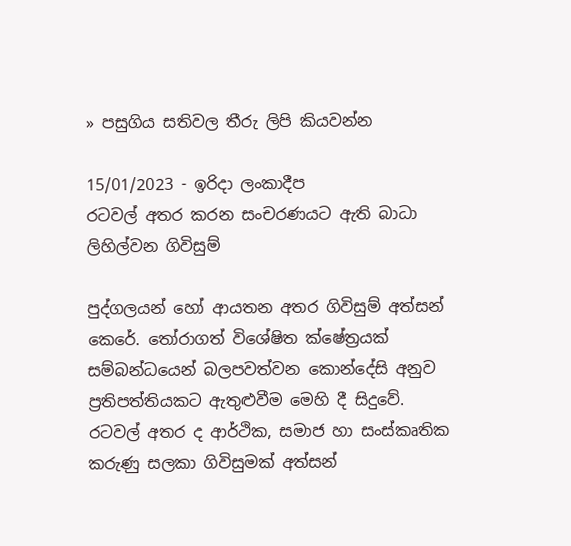» පසුගිය සතිවල තීරු ලිපි කියවන්න

15/01/2023 - ඉරිදා ලංකාදීප
රටවල් අතර කරන සංචරණයට ඇති බාධා ලිහිල්වන ගිවිසුම්

පුද්ගලයන් හෝ ආයතන අතර ගිවිසුම් අත්සන් කෙරේ. තෝරාගත් විශේෂිත ක්ෂේත්‍රයක් සම්බන්ධයෙන් බලපවත්වන කොන්දේසි අනුව ප්‍රතිපත්තියකට ඇතුළුවීම මෙහි දී සිදුවේ. රටවල් අතර ද ආර්ථික, සමාජ හා සංස්කෘතික කරුණු සලකා ගිවිසුමක් අත්සන්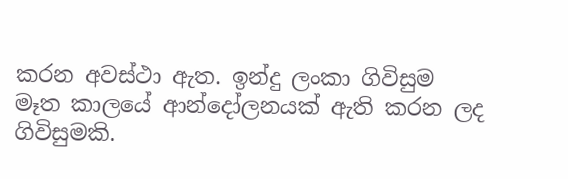කරන අවස්ථා ඇත. ඉන්දු ලංකා ගිවිසුම මෑත කාලයේ ආන්දෝලනයක් ඇති කරන ලද ගිවිසුමකි.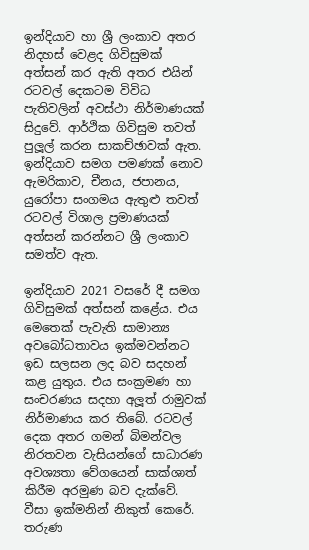ඉන්දියාව හා ශ්‍රී ලංකාව අතර නිදහස් වෙළද ගිවිසුමක් අත්සන් කර ඇති අතර එයින් රටවල් දෙකටම විවිධ පැතිවලින් අවස්ථා නිර්මාණයක් සිදුවේ. ආර්ථික ගිවිසුම තවත් පුලූල් කරන සාකච්ඡාවක් ඇත. ඉන්දියාව සමග පමණක් නොව ඇමරිකාව, චීනය, ජපානය, යුරෝපා සංගමය ඇතුළු තවත් රටවල් විශාල ප්‍රමාණයක් අත්සන් කරන්නට ශ්‍රී ලංකාව සමත්ව ඇත.

ඉන්දියාව 2021 වසරේ දී සමග ගිවිසුමක් අත්සන් කළේය. එය මෙතෙක් පැවැති සාමාන්‍ය අවබෝධතාවය ඉක්මවන්නට ඉඩ සලසන ලද බව සදහන් කළ යුතුය. එය සංක්‍රමණ හා සංචරණය සදහා අලූත් රාමුවක් නිර්මාණය කර තිබේ. රටවල් දෙක අතර ගමන් බිමන්වල නිරතවන වැසියන්ගේ සාධාරණ අවශ්‍යතා වේගයෙන් සාක්ශාත් කිරීම අරමුණ බව දැක්වේ. වීසා ඉක්මනින් නිකුත් කෙරේ. තරුණ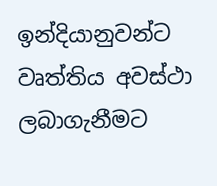ඉන්දියානුවන්ට වෘත්තිය අවස්ථා ලබාගැනීමට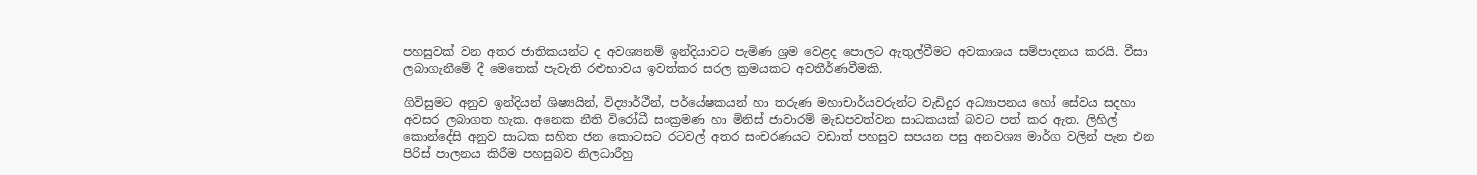පහසුවක් වන අතර ජාතිකයන්ට ද අවශ්‍යනම් ඉන්දියාවට පැමිණ ශ්‍රම වෙළද පොලට ඇතුල්වීමට අවකාශය සම්පාදනය කරයි. වීසා ලබාගැනීමේ දී මෙතෙක් පැවැති රළුභාවය ඉවත්කර සරල ක්‍රමයකට අවතීර්ණවීමකි.

ගිවිසුමට අනුව ඉන්දියන් ශිෂ්‍යයින්, විද්‍යාර්ථීන්, පර්යේෂකයන් හා තරුණ මහාචාර්යවරුන්ට වැඩිදුර අධ්‍යාපනය හෝ සේවය සදහා අවසර ලබාගත හැක. අනෙක නීති විරෝධී සංක්‍රමණ හා මිනිස් ජාවාරම් මැඩපවත්වන සාධකයක් බවට පත් කර ඇත. ලිහිල් කොන්දේසි අනුව සාධක සහිත ජන කොටසට රටවල් අතර සංචරණයට වඩාත් පහසුව සපයන පසු අනවශ්‍ය මාර්ග වලින් පැන එන පිරිස් පාලනය කිරීම පහසුබව නිලධාරීහු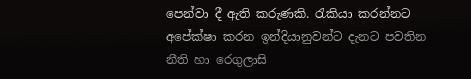පෙන්වා දී ඇති කරුණකි. රැකියා කරන්නට අපේක්ෂා කරන ඉන්දියානුවන්ට දැනට පවතින නීති හා රෙගුලාසි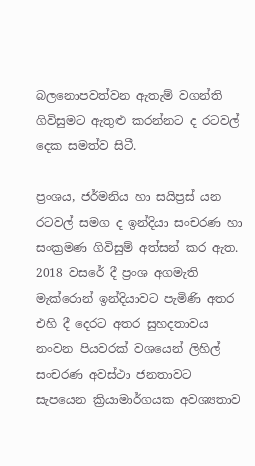බලනොපවත්වන ඇතැම් වගන්ති ගිවිසුමට ඇතුළු කරන්නට ද රටවල් දෙක සමත්ව සිටී.

ප්‍රංශය, ජර්මනිය හා සයිප්‍රස් යන රටවල් සමග ද ඉන්දියා සංචරණ හා සංක්‍රමණ ගිවිසුම් අත්සන් කර ඇත. 2018 වසරේ දී ප්‍රංශ අගමැති මැක්රොන් ඉන්දියාවට පැමිණි අතර එහි දී දෙරට අතර සුහදතාවය නංවන පියවරක් වශයෙන් ලිහිල් සංචරණ අවස්ථා ජනතාවට සැපයෙන ක්‍රියාමාර්ගයක අවශ්‍යතාව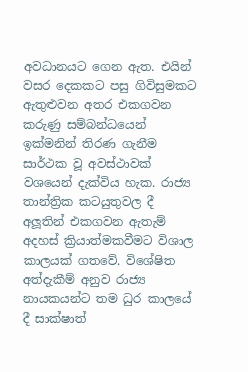අවධානයට ගෙන ඇත. එයින් වසර දෙකකට පසු ගිවිසුමකට ඇතුළුවන අතර එකගවන කරුණු සම්බන්ධයෙන් ඉක්මනින් තිරණ ගැනීම සාර්ථක වූ අවස්ථාවක් වශයෙන් දැක්විය හැක. රාජ්‍ය තාන්ත්‍රික කටයුතුවල දී අලූතින් එකගවන ඇතැම් අදහස් ක්‍රියාත්මකවීමට විශාල කාලයක් ගතවේ. විශේෂිත අත්දැකීම් අනුව රාජ්‍ය නායකයන්ට තම ධුර කාලයේ දී සාක්ෂාත්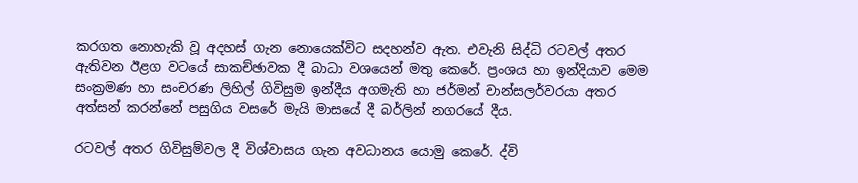කරගත නොහැකි වූ අදහස් ගැන නොයෙක්විට සදහන්ව ඇත. එවැනි සිද්ධි රටවල් අතර ඇතිවන ඊළග වටයේ සාකච්ඡාවක දී බාධා වශයෙන් මතු කෙරේ. ප්‍රංශය හා ඉන්දියාව මෙම සංක්‍රමණ හා සංචරණ ලිහිල් ගිවිසුම ඉන්දීය අගමැති හා ජර්මන් චාන්සලර්වරයා අතර අත්සන් කරන්නේ පසුගිය වසරේ මැයි මාසයේ දී බර්ලින් නගරයේ දීය.

රටවල් අතර ගිවිසුම්වල දී විශ්වාසය ගැන අවධානය යොමු කෙරේ. ද්වි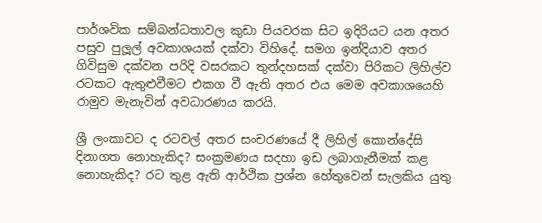පාර්ශවික සම්බන්ධතාවල කුඩා පියවරක සිට ඉදිරියට යන අතර පසුව පුලූල් අවකාශයක් දක්වා විහිදේ. සමග ඉන්දියාව අතර ගිවිසුම දක්වන පරිදි වසරකට තුන්දහසක් දක්වා පිරිකට ලිහිල්ව රටකට ඇතුළුවීමට එකග වී ඇති අතර එය මෙම අවකාශයෙහි රාමුව මැනැවින් අවධාරණය කරයි.

ශ්‍රී ලංකාවට ද රටවල් අතර සංචරණයේ දී ලිහිල් කොන්දේසි දිනාගත නොහැකිද? සංක්‍රමණය සදහා ඉඩ ලබාගැනීමක් කළ නොහැකිද? රට තුළ ඇති ආර්ථික ප්‍රශ්න හේතුවෙන් සැලකිය යුතු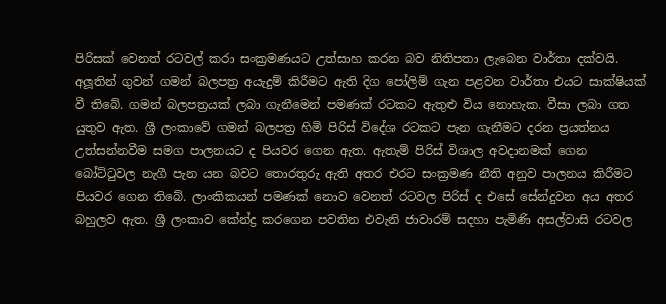පිරිසක් වෙනත් රටවල් කරා සංක්‍රමණයට උත්සාහ කරන බව නිතිපතා ලැබෙන වාර්තා දක්වයි. අලූතින් ගුවන් ගමන් බලපත්‍ර අයැදුම් කිරීමට ඇති දිග පෝලිම් ගැන පළවන වාර්තා එයට සාක්ෂියක් වී තිබේ. ගමන් බලපත්‍රයක් ලබා ගැනීමෙන් පමණක් රටකට ඇතුළු විය නොහැක. වීසා ලබා ගත යුතුව ඇත. ශ්‍රී ලංකාවේ ගමන් බලපත්‍ර හිමි පිරිස් විදේශ රටකට පැන ගැනීමට දරන ප්‍රයත්නය උත්සන්නවීම සමග පාලනයට ද පියවර ගෙන ඇත. ඇතැම් පිරිස් විශාල අවදානමක් ගෙන බෝට්ටුවල නැගී පැන යන බවට තොරතුරු ඇති අතර එරට සංක්‍රමණ නීති අනුව පාලනය කිරීමට පියවර ගෙන තිබේ. ලාංකිකයන් පමණක් නොව වෙනත් රටවල පිරිස් ද එසේ සේන්දුවන අය අතර බහුලව ඇත. ශ්‍රී ලංකාව කේන්ද්‍ර කරගෙන පවතින එවැනි ජාවාරම් සදහා පැමිණි අසල්වාසි රටවල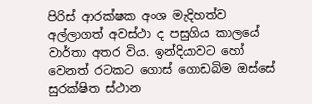පිරිස් ආරක්ෂක අංශ මැදිහත්ව අල්ලාගත් අවස්ථා ද පසුගිය කාලයේ වාර්තා අතර විය. ඉන්දියාවට හෝ වෙනත් රටකට ගොස් ගොඩබිම ඔස්සේ සුරක්ෂිත ස්ථාන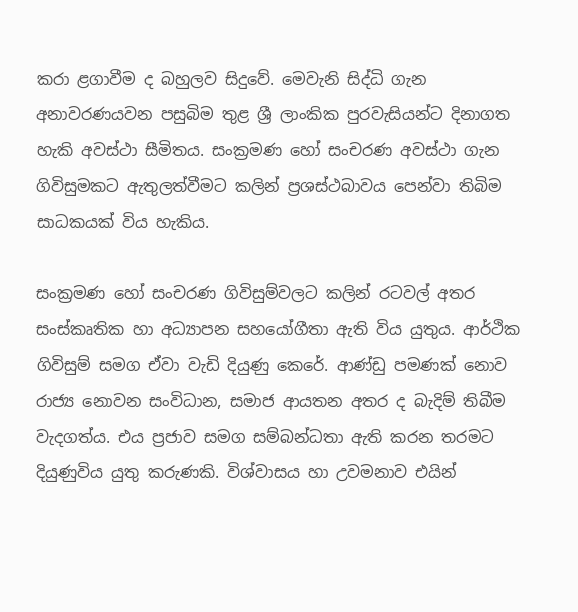කරා ළගාවීම ද බහුලව සිදුවේ. මෙවැනි සිද්ධි ගැන අනාවරණයවන පසුබිම තුළ ශ්‍රී ලාංකික පුරවැසියන්ට දිනාගත හැකි අවස්ථා සීමිතය. සංක්‍රමණ හෝ සංචරණ අවස්ථා ගැන ගිවිසුමකට ඇතුලත්වීමට කලින් ප්‍රශස්ථබාවය පෙන්වා තිබිම සාධකයක් විය හැකිය.

සංක්‍රමණ හෝ සංචරණ ගිවිසුම්වලට කලින් රටවල් අතර සංස්කෘතික හා අධ්‍යාපන සහයෝගීතා ඇති විය යුතුය. ආර්ථික ගිවිසුම් සමග ඒවා වැඩි දියුණු කෙරේ. ආණ්ඩු පමණක් නොව රාජ්‍ය නොවන සංවිධාන, සමාජ ආයතන අතර ද බැදිම් තිබීම වැදගත්ය. එය ප්‍රජාව සමග සම්බන්ධතා ඇති කරන තරමට දියුණුවිය යුතු කරුණකි. විශ්වාසය හා උවමනාව එයින්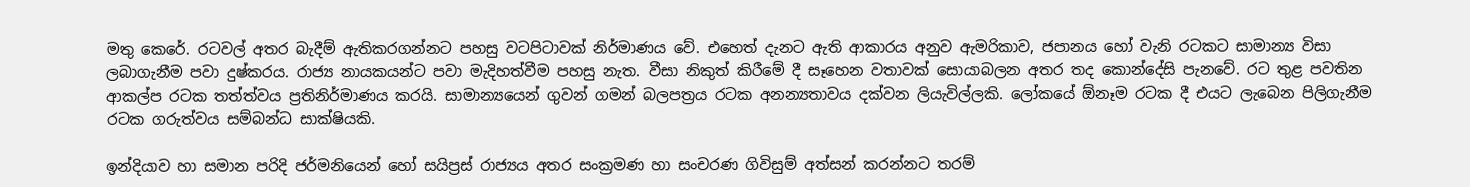මතු කෙරේ. රටවල් අතර බැදීම් ඇතිකරගන්නට පහසු වටපිටාවක් නිර්මාණය වේ. එහෙත් දැනට ඇති ආකාරය අනුව ඇමරිකාව, ජපානය හෝ වැනි රටකට සාමාන්‍ය විසා ලබාගැනීම පවා දුෂ්කරය. රාජ්‍ය නායකයන්ට පවා මැදිහත්වීම පහසු නැත. වීසා නිකුත් කිරීමේ දී සෑහෙන වතාවක් සොයාබලන අතර තද කොන්දේසි පැනවේ. රට තුළ පවතින ආකල්ප රටක තත්ත්වය ප්‍රතිනිර්මාණය කරයි. සාමාන්‍යයෙන් ගුවන් ගමන් බලපත්‍රය රටක අනන්‍යතාවය දක්වන ලියැවිල්ලකි. ලෝකයේ ඕනෑම රටක දී එයට ලැබෙන පිලිගැනීම රටක ගරුත්වය සම්බන්ධ සාක්ෂියකි.

ඉන්දියාව හා සමාන පරිදි ජර්මනියෙන් හෝ සයිප්‍රස් රාජ්‍යය අතර සංක්‍රමණ හා සංචරණ ගිවිසුම් අත්සන් කරන්නට තරම්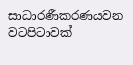සාධාරණීකරණයවන වටපිටාවක්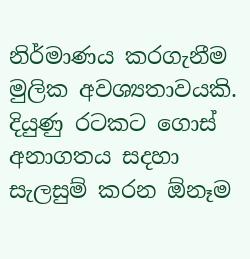නිර්මාණය කරගැනීම මුලික අවශ්‍යතාවයකි. දියුණු රටකට ගොස් අනාගතය සදහා සැලසුම් කරන ඕනෑම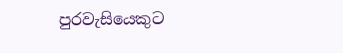පුරවැසියෙකුට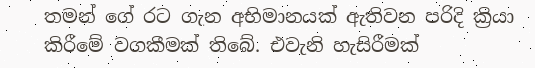තමන් ගේ රට ගැන අභිමානයක් ඇතිවන පරිදි ක්‍රියා කිරීමේ වගකීමක් තිබේ. එවැනි හැසිරීමක්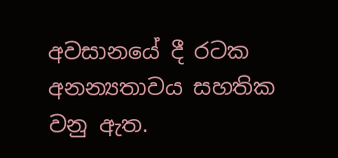අවසානයේ දී රටක අනන්‍යතාවය සහතික වනු ඇත.